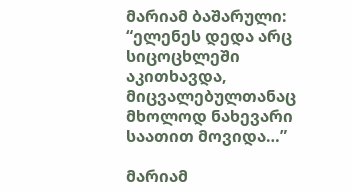მარიამ ბაშარული: “ელენეს დედა არც სიცოცხლეში აკითხავდა, მიცვალებულთანაც მხოლოდ ნახევარი საათით მოვიდა…”

მარიამ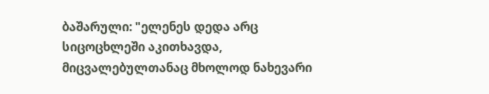ბაშარული: "ელენეს დედა არც სიცოცხლეში აკითხავდა, მიცვალებულთანაც მხოლოდ ნახევარი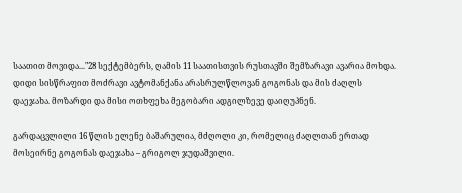საათით მოვიდა..."28 სექტემბერს, ღამის 11 საათისთვის რუსთავში შემზარავი ავარია მოხდა. დიდი სისწრაფით მოძრავი ავტომანქანა არასრულწლოვან გოგონას და მის ძაღლს დაეჯახა. მოზარდი და მისი ოთხფეხა მეგობარი ადგილზევე დაიღუპნენ.

გარდაცვლილი 16 წლის ელენე ბაშარულია, მძღოლი კი, რომელიც ძაღლთან ერთად მოსეირნე გოგონას დაეჯახა – გრიგოლ ჯუდაშვილი.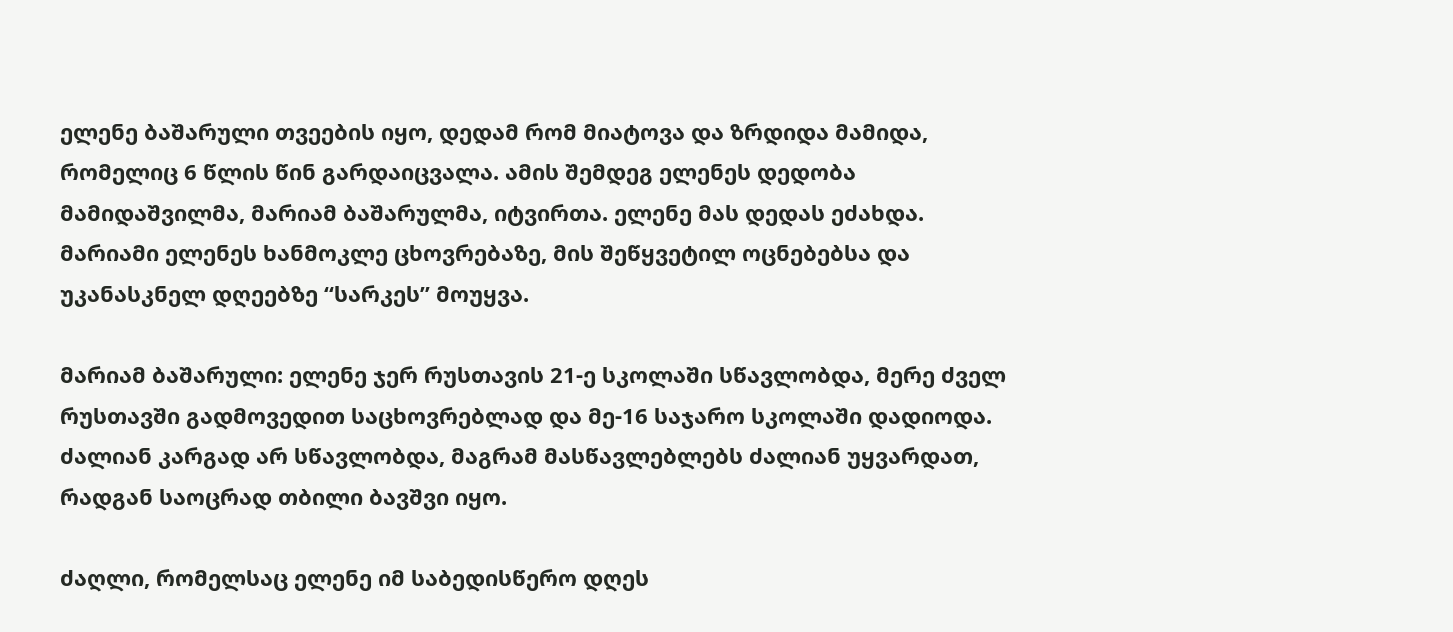ელენე ბაშარული თვეების იყო, დედამ რომ მიატოვა და ზრდიდა მამიდა, რომელიც 6 წლის წინ გარდაიცვალა. ამის შემდეგ ელენეს დედობა მამიდაშვილმა, მარიამ ბაშარულმა, იტვირთა. ელენე მას დედას ეძახდა. მარიამი ელენეს ხანმოკლე ცხოვრებაზე, მის შეწყვეტილ ოცნებებსა და უკანასკნელ დღეებზე “სარკეს” მოუყვა.

მარიამ ბაშარული: ელენე ჯერ რუსთავის 21-ე სკოლაში სწავლობდა, მერე ძველ რუსთავში გადმოვედით საცხოვრებლად და მე-16 საჯარო სკოლაში დადიოდა. ძალიან კარგად არ სწავლობდა, მაგრამ მასწავლებლებს ძალიან უყვარდათ, რადგან საოცრად თბილი ბავშვი იყო.

ძაღლი, რომელსაც ელენე იმ საბედისწერო დღეს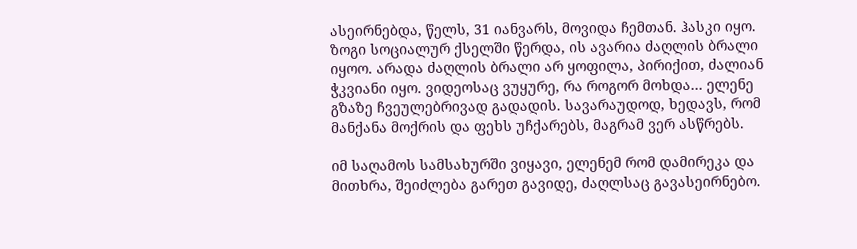ასეირნებდა, წელს, 31 იანვარს, მოვიდა ჩემთან. ჰასკი იყო. ზოგი სოციალურ ქსელში წერდა, ის ავარია ძაღლის ბრალი იყოო. არადა ძაღლის ბრალი არ ყოფილა, პირიქით, ძალიან ჭკვიანი იყო. ვიდეოსაც ვუყურე, რა როგორ მოხდა… ელენე გზაზე ჩვეულებრივად გადადის. სავარაუდოდ, ხედავს, რომ მანქანა მოქრის და ფეხს უჩქარებს, მაგრამ ვერ ასწრებს.

იმ საღამოს სამსახურში ვიყავი, ელენემ რომ დამირეკა და მითხრა, შეიძლება გარეთ გავიდე, ძაღლსაც გავასეირნებო.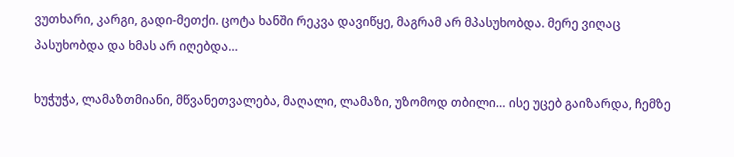ვუთხარი, კარგი, გადი-მეთქი. ცოტა ხანში რეკვა დავიწყე, მაგრამ არ მპასუხობდა. მერე ვიღაც პასუხობდა და ხმას არ იღებდა…

ხუჭუჭა, ლამაზთმიანი, მწვანეთვალება, მაღალი, ლამაზი, უზომოდ თბილი… ისე უცებ გაიზარდა, ჩემზე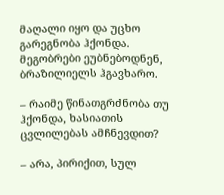მაღალი იყო და უცხო გარეგნობა ჰქონდა. მეგობრები ეუბნებოდნენ, ბრაზილიელს ჰგავხარო.

– რაიმე წინათგრძნობა თუ ჰქონდა, ხასიათის ცვლილებას ამჩნევდით?

– არა, პირიქით, სულ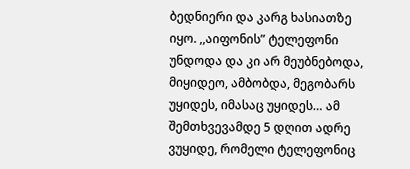ბედნიერი და კარგ ხასიათზე იყო. ,,აიფონის” ტელეფონი უნდოდა და კი არ მეუბნებოდა, მიყიდეო, ამბობდა, მეგობარს უყიდეს, იმასაც უყიდეს… ამ შემთხვევამდე 5 დღით ადრე ვუყიდე, რომელი ტელეფონიც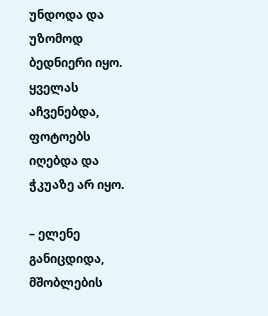უნდოდა და უზომოდ ბედნიერი იყო. ყველას აჩვენებდა, ფოტოებს იღებდა და ჭკუაზე არ იყო.

– ელენე განიცდიდა, მშობლების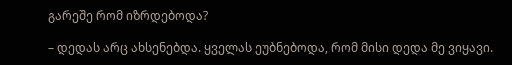გარეშე რომ იზრდებოდა?

– დედას არც ახსენებდა. ყველას ეუბნებოდა, რომ მისი დედა მე ვიყავი.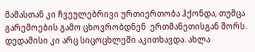მამასთან კი ჩვეულებრივი ურთიერთობა ჰქონდა, თუმცა გარემოების გამო ცხოვრობდნენ  ერთმანეთისგან შორს. დედამისი კი არც სიცოცხლეში აკითხავდა. ახლა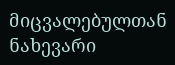მიცვალებულთან ნახევარი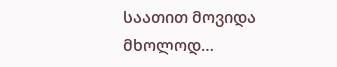საათით მოვიდა მხოლოდ…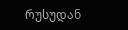რუსუდან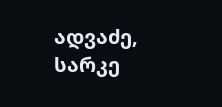ადვაძე, სარკე